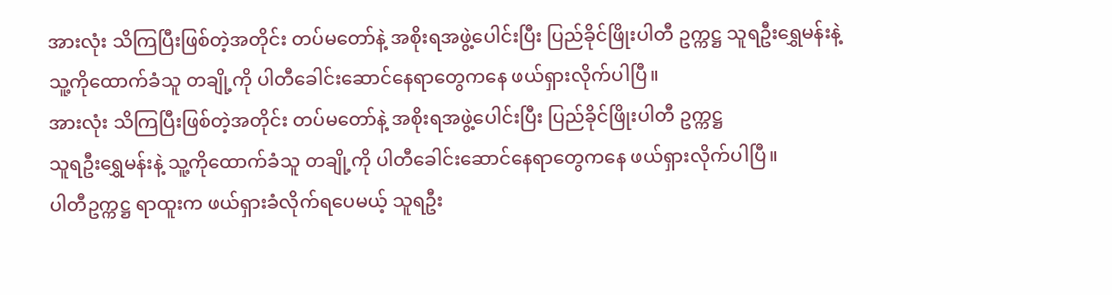အားလုံး သိကြပြီးဖြစ်တဲ့အတိုင်း တပ်မတော်နဲ့ အစိုးရအဖွဲ့ပေါင်းပြီး ပြည်ခိုင်ဖြိုးပါတီ ဥက္ကဋ္ဌ သူရဦးရွှေမန်းနဲ့ သူ့ကိုထောက်ခံသူ တချို့ကို ပါတီခေါင်းဆောင်နေရာတွေကနေ ဖယ်ရှားလိုက်ပါပြီ။
အားလုံး သိကြပြီးဖြစ်တဲ့အတိုင်း တပ်မတော်နဲ့ အစိုးရအဖွဲ့ပေါင်းပြီး ပြည်ခိုင်ဖြိုးပါတီ ဥက္ကဋ္ဌ
သူရဦးရွှေမန်းနဲ့ သူ့ကိုထောက်ခံသူ တချို့ကို ပါတီခေါင်းဆောင်နေရာတွေကနေ ဖယ်ရှားလိုက်ပါပြီ။
ပါတီဥက္ကဋ္ဌ ရာထူးက ဖယ်ရှားခံလိုက်ရပေမယ့် သူရဦး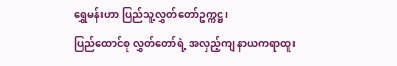ရွှေမန်းဟာ ပြည်သူ့လွှတ်တော်ဥက္ကဋ္ဌ၊
ပြည်ထောင်စု လွှတ်တော်ရဲ့ အလှည့်ကျ နာယကရာထူး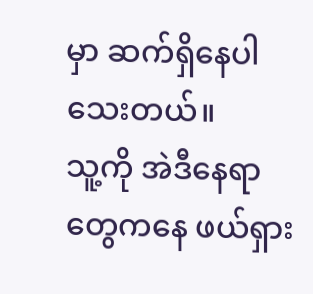မှာ ဆက်ရှိနေပါသေးတယ်။
သူ့ကို အဲဒီနေရာတွေကနေ ဖယ်ရှား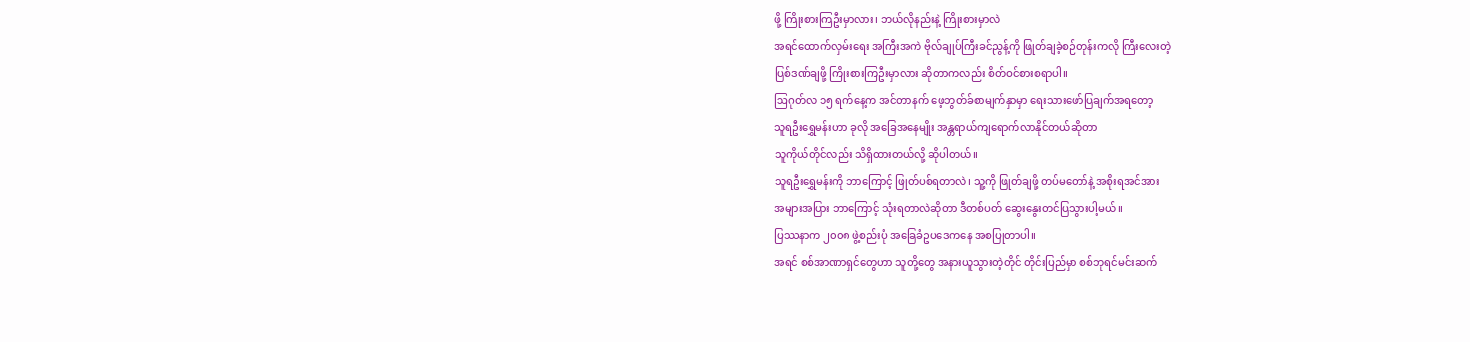ဖို့ ကြိုးစားကြဦးမှာလား၊ ဘယ်လိုနည်းနဲ့ ကြိုးစားမှာလဲ
အရင်ထောက်လှမ်းရေး အကြီးအကဲ ဗိုလ်ချုပ်ကြီးခင်ညွန့်ကို ဖြုတ်ချခဲ့စဉ်တုန်းကလို ကြီးလေးတဲ့
ပြစ်ဒဏ်ချဖို့ ကြိုးစားကြဦးမှာလား ဆိုတာကလည်း စိတ်ဝင်စားစရာပါ။
ဩဂုတ်လ ၁၅ ရက်နေ့က အင်တာနက် ဖေ့ဘွတ်ခ်စာမျက်နှာမှာ ရေးသားဖော်ပြချက်အရတော့
သူရဦးရွှေမန်းဟာ ခုလို အခြေအနေမျိုး အန္တရာယ်ကျရောက်လာနိုင်တယ်ဆိုတာ
သူကိုယ်တိုင်လည်း သိရှိထားတယ်လို့ ဆိုပါတယ်။
သူရဦးရွှေမန်းကို ဘာကြောင့် ဖြုတ်ပစ်ရတာလဲ၊ သူ့ကို ဖြုတ်ချဖို့ တပ်မတော်နဲ့ အစိုးရအင်အား
အများအပြား ဘာကြောင့် သုံးရတာလဲဆိုတာ ဒီတစ်ပတ် ဆွေးနွေးတင်ပြသွားပါ့မယ်။
ပြဿနာက ၂၀၀၈ ဖွဲ့စည်းပုံ အခြေခံဥပဒေကနေ အစပြုတာပါ။
အရင် စစ်အာဏာရှင်တွေဟာ သူတို့တွေ အနားယူသွားတဲ့တိုင် တိုင်းပြည်မှာ စစ်ဘုရင်မင်းဆက်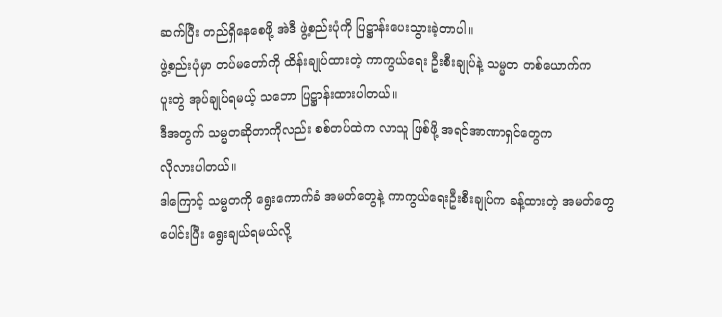ဆက်ပြီး တည်ရှိနေစေဖို့ အဲဒီ ဖွဲ့စည်းပုံကို ပြဋ္ဌာန်းပေးသွားခဲ့တာပါ။
ဖွဲ့စည်းပုံမှာ တပ်မတော်ကို ထိန်းချုပ်ထားတဲ့ ကာကွယ်ရေး ဦးစီးချုပ်နဲ့ သမ္မတ တစ်ယောက်က
ပူးတွဲ အုပ်ချုပ်ရမယ့် သဘော ပြဋ္ဌာန်းထားပါတယ်။
ဒီအတွက် သမ္မတဆိုတာကိုလည်း စစ်တပ်ထဲက လာသူ ဖြစ်ဖို့ အရင်အာဏာရှင်တွေက
လိုလားပါတယ်။
ဒါကြောင့် သမ္မတကို ရွေးကောက်ခံ အမတ်တွေနဲ့ ကာကွယ်ရေးဦးစီးချုပ်က ခန့်ထားတဲ့ အမတ်တွေ
ပေါင်းပြီး ရွေးချယ်ရမယ်လို့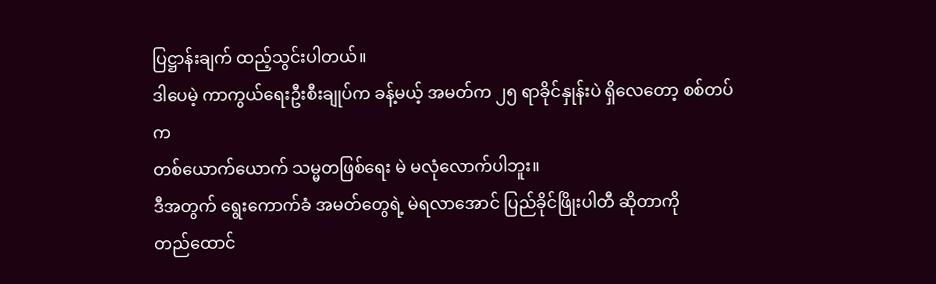ပြဋ္ဌာန်းချက် ထည့်သွင်းပါတယ်။
ဒါပေမဲ့ ကာကွယ်ရေးဦးစီးချုပ်က ခန့်မယ့် အမတ်က ၂၅ ရာခိုင်နှုန်းပဲ ရှိလေတော့ စစ်တပ်က
တစ်ယောက်ယောက် သမ္မတဖြစ်ရေး မဲ မလုံလောက်ပါဘူး။
ဒီအတွက် ရွေးကောက်ခံ အမတ်တွေရဲ့ မဲရလာအောင် ပြည်ခိုင်ဖြိုးပါတီ ဆိုတာကို
တည်ထောင်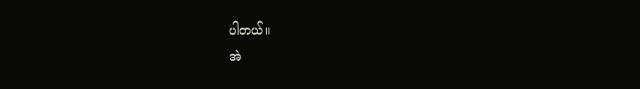ပါတယ်။
အဲ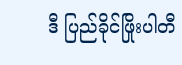ဒီ ပြည်ခိုင်ဖြိုးပါတီ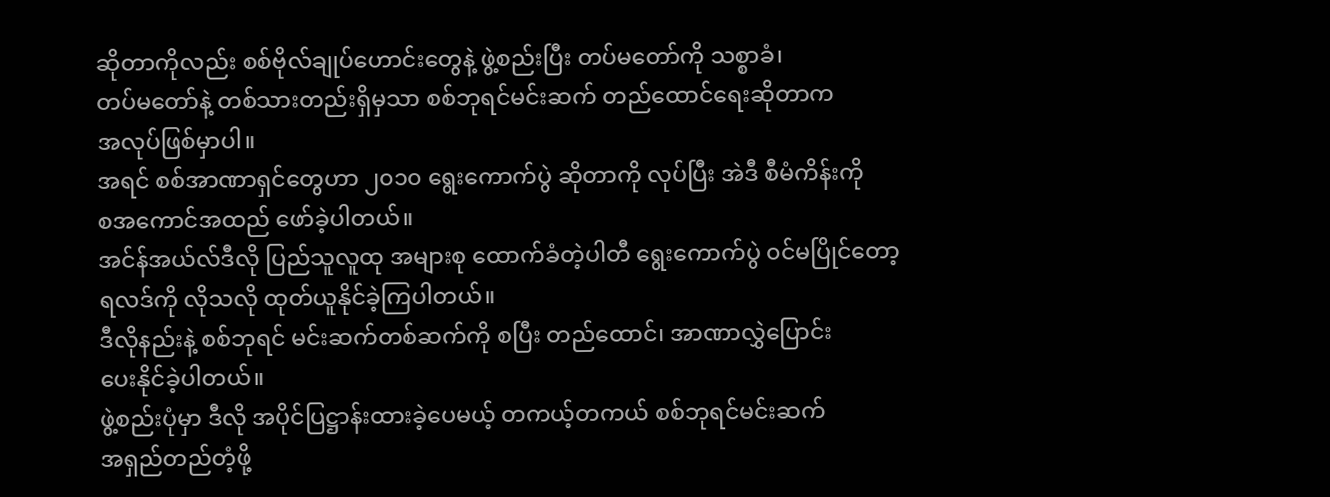ဆိုတာကိုလည်း စစ်ဗိုလ်ချုပ်ဟောင်းတွေနဲ့ ဖွဲ့စည်းပြီး တပ်မတော်ကို သစ္စာခံ၊
တပ်မတော်နဲ့ တစ်သားတည်းရှိမှသာ စစ်ဘုရင်မင်းဆက် တည်ထောင်ရေးဆိုတာက
အလုပ်ဖြစ်မှာပါ။
အရင် စစ်အာဏာရှင်တွေဟာ ၂၀၁၀ ရွေးကောက်ပွဲ ဆိုတာကို လုပ်ပြီး အဲဒီ စီမံကိန်းကို
စအကောင်အထည် ဖော်ခဲ့ပါတယ်။
အင်န်အယ်လ်ဒီလို ပြည်သူလူထု အများစု ထောက်ခံတဲ့ပါတီ ရွေးကောက်ပွဲ ၀င်မပြိုင်တော့
ရလဒ်ကို လိုသလို ထုတ်ယူနိုင်ခဲ့ကြပါတယ်။
ဒီလိုနည်းနဲ့ စစ်ဘုရင် မင်းဆက်တစ်ဆက်ကို စပြီး တည်ထောင်၊ အာဏာလွှဲပြောင်း
ပေးနိုင်ခဲ့ပါတယ်။
ဖွဲ့စည်းပုံမှာ ဒီလို အပိုင်ပြဋ္ဌာန်းထားခဲ့ပေမယ့် တကယ့်တကယ် စစ်ဘုရင်မင်းဆက်
အရှည်တည်တံ့ဖို့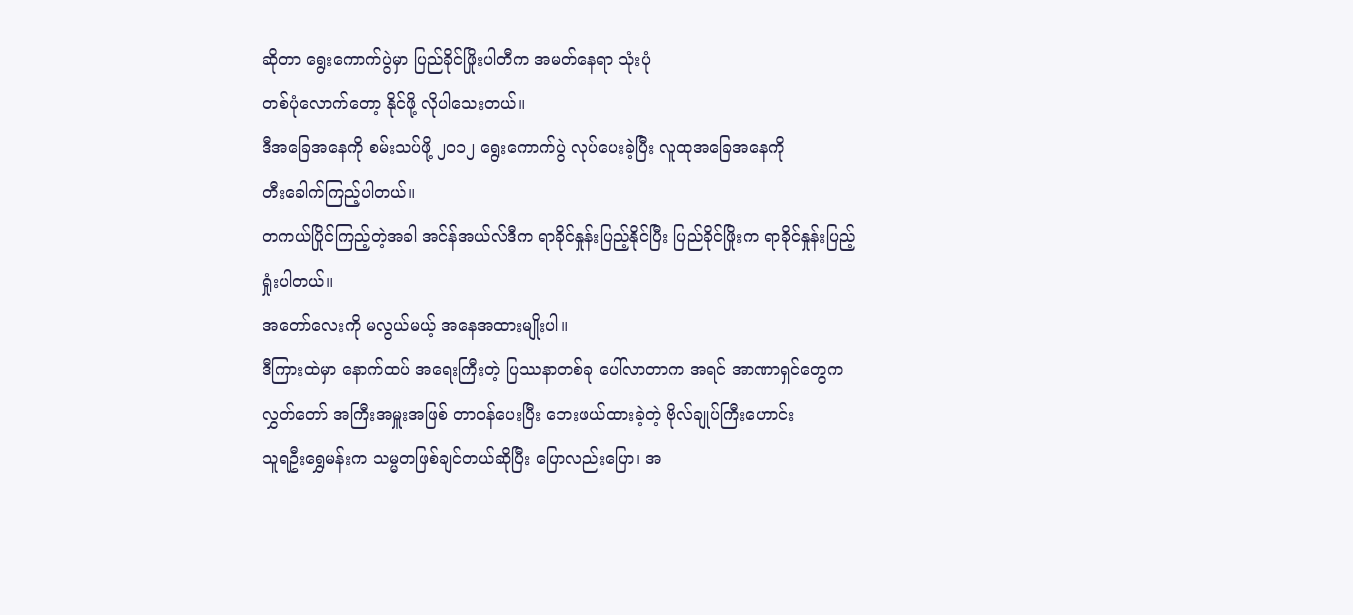ဆိုတာ ရွေးကောက်ပွဲမှာ ပြည်ခိုင်ဖြိုးပါတီက အမတ်နေရာ သုံးပုံ
တစ်ပုံလောက်တော့ နိုင်ဖို့ လိုပါသေးတယ်။
ဒီအခြေအနေကို စမ်းသပ်ဖို့ ၂၀၁၂ ရွေးကောက်ပွဲ လုပ်ပေးခဲ့ပြီး လူထုအခြေအနေကို
တီးခေါက်ကြည့်ပါတယ်။
တကယ်ပြိုင်ကြည့်တဲ့အခါ အင်န်အယ်လ်ဒီက ရာခိုင်နှုန်းပြည့်နိုင်ပြီး ပြည်ခိုင်ဖြိုးက ရာခိုင်နှုန်းပြည့်
ရှုံးပါတယ်။
အတော်လေးကို မလွယ်မယ့် အနေအထားမျိုးပါ။
ဒီကြားထဲမှာ နောက်ထပ် အရေးကြီးတဲ့ ပြဿနာတစ်ခု ပေါ်လာတာက အရင် အာဏာရှင်တွေက
လွှတ်တော် အကြီးအမှူးအဖြစ် တာဝန်ပေးပြီး ဘေးဖယ်ထားခဲ့တဲ့ ဗိုလ်ချုပ်ကြီးဟောင်း
သူရဦးရွှေမန်းက သမ္မတဖြစ်ချင်တယ်ဆိုပြီး ပြောလည်းပြော၊ အ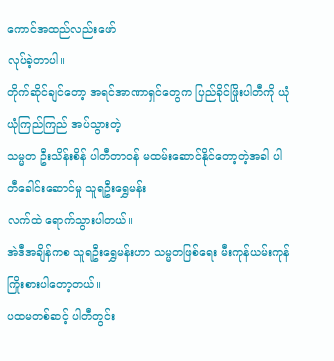ကောင်အထည်လည်းဖော်
လုပ်ခဲ့တာပါ။
တိုက်ဆိုင်ချင်တော့ အရင်အာဏာရှင်တွေက ပြည်ခိုင်ဖြိုးပါတီကို ယုံယုံကြည်ကြည် အပ်သွားတဲ့
သမ္မတ ဦးသိန်းစိန် ပါတီတာဝန် မထမ်းဆောင်နိုင်တော့တဲ့အခါ ပါတီခေါင်းဆောင်မှု သူရဦးရွှေမန်း
လက်ထဲ ရောက်သွားပါတယ်။
အဲဒီအချိန်ကစ သူရဦးရွှေမန်းဟာ သမ္မတဖြစ်ရေး မီးကုန်ယမ်းကုန် ကြိုးစားပါတော့တယ်။
ပထမတစ်ဆင့် ပါတီတွင်း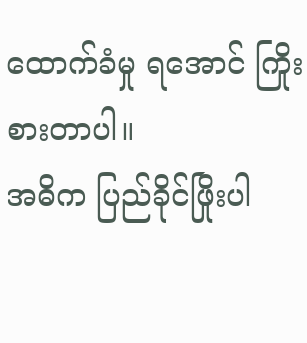ထောက်ခံမှု ရအောင် ကြိုးစားတာပါ။
အဓိက ပြည်ခိုင်ဖြိုးပါ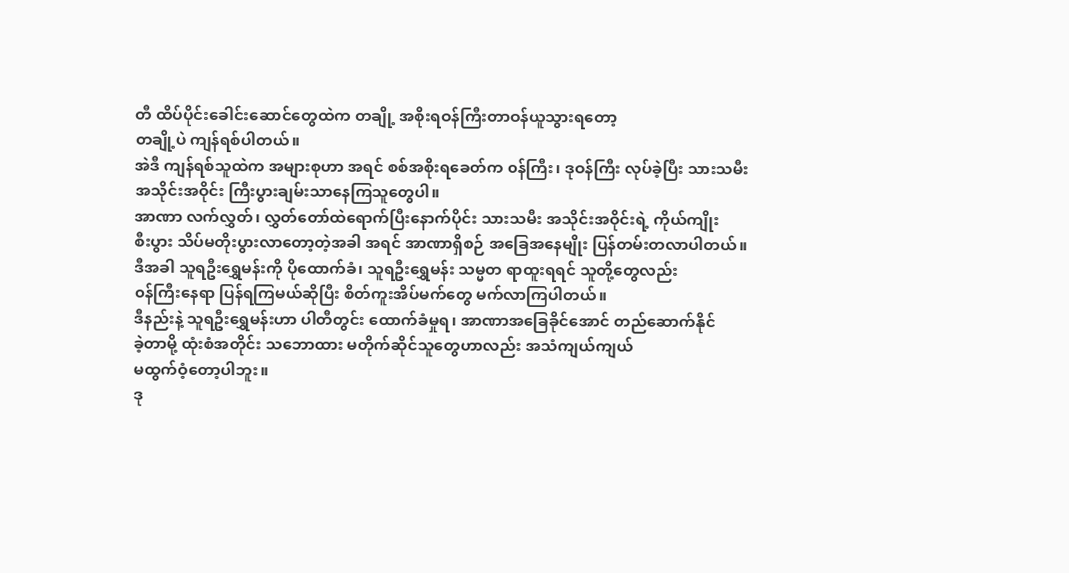တီ ထိပ်ပိုင်းခေါင်းဆောင်တွေထဲက တချို့ အစိုးရဝန်ကြီးတာဝန်ယူသွားရတော့
တချို့ပဲ ကျန်ရစ်ပါတယ်။
အဲဒီ ကျန်ရစ်သူထဲက အများစုဟာ အရင် စစ်အစိုးရခေတ်က ၀န်ကြီး၊ ဒုဝန်ကြီး လုပ်ခဲ့ပြီး သားသမီး
အသိုင်းအဝိုင်း ကြီးပွားချမ်းသာနေကြသူတွေပါ။
အာဏာ လက်လွှတ်၊ လွှတ်တော်ထဲရောက်ပြီးနောက်ပိုင်း သားသမီး အသိုင်းအဝိုင်းရဲ့ ကိုယ်ကျိုး
စီးပွား သိပ်မတိုးပွားလာတော့တဲ့အခါ အရင် အာဏာရှိစဉ် အခြေအနေမျိုး ပြန်တမ်းတလာပါတယ်။
ဒီအခါ သူရဦးရွှေမန်းကို ပိုထောက်ခံ၊ သူရဦးရွှေမန်း သမ္မတ ရာထူးရရင် သူတို့တွေလည်း
၀န်ကြီးနေရာ ပြန်ရကြမယ်ဆိုပြီး စိတ်ကူးအိပ်မက်တွေ မက်လာကြပါတယ်။
ဒီနည်းနဲ့ သူရဦးရွှေမန်းဟာ ပါတီတွင်း ထောက်ခံမှုရ၊ အာဏာအခြေခိုင်အောင် တည်ဆောက်နိုင်
ခဲ့တာမို့ ထုံးစံအတိုင်း သဘောထား မတိုက်ဆိုင်သူတွေဟာလည်း အသံကျယ်ကျယ်
မထွက်ဝံ့တော့ပါဘူး။
ဒု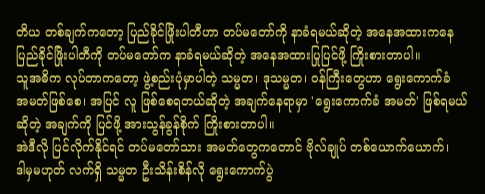တိယ တစ်ချက်ကတော့ ပြည်ခိုင်ဖြိုးပါတီဟာ တပ်မတော်ကို နာခံရမယ်ဆိုတဲ့ အနေအထားကနေ
ပြည်ခိုင်ဖြိုးပါတီကို တပ်မတော်က နာခံရမယ်ဆိုတဲ့ အနေအထားပြုပြင်ဖို့ ကြိုးစားတာပါ။
သူအဓိက လုပ်တာကတော့ ဖွဲ့စည်းပုံမှာပါတဲ့ သမ္မတ၊ ဒုသမ္မတ၊ ၀န်ကြီးတွေဟာ ရွေးကောက်ခံ
အမတ်ဖြစ်စေ၊ အပြင် လူ ဖြစ်စေရတယ်ဆိုတဲ့ အချက်နေရာမှာ 'ရွေးကောက်ခံ အမတ်' ဖြစ်ရမယ်
ဆိုတဲ့ အချက်ကို ပြင်ဖို့ အားသွန်ခွန်စိုက် ကြိုးစားတာပါ။
အဲဒီလို ပြင်လိုက်နိုင်ရင် တပ်မတော်သား အမတ်တွေကတောင် ဗိုလ်ချုပ် တစ်ယောက်ယောက်၊
ဒါမှမဟုတ် လက်ရှိ သမ္မတ ဦးသိန်းစိန်လို ရွေးကောက်ပွဲ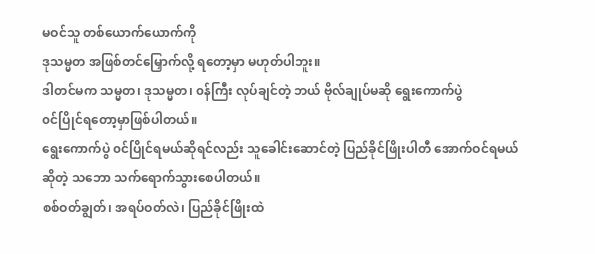မဝင်သူ တစ်ယောက်ယောက်ကို
ဒုသမ္မတ အဖြစ်တင်မြှောက်လို့ ရတော့မှာ မဟုတ်ပါဘူး။
ဒါတင်မက သမ္မတ၊ ဒုသမ္မတ၊ ၀န်ကြီး လုပ်ချင်တဲ့ ဘယ် ဗိုလ်ချုပ်မဆို ရွေးကောက်ပွဲ
၀င်ပြိုင်ရတော့မှာဖြစ်ပါတယ်။
ရွေးကောက်ပွဲ ၀င်ပြိုင်ရမယ်ဆိုရင်လည်း သူခေါင်းဆောင်တဲ့ ပြည်ခိုင်ဖြိုးပါတီ အောက်ဝင်ရမယ်
ဆိုတဲ့ သဘော သက်ရောက်သွားစေပါတယ်။
စစ်ဝတ်ချွတ်၊ အရပ်ဝတ်လဲ၊ ပြည်ခိုင်ဖြိုးထဲ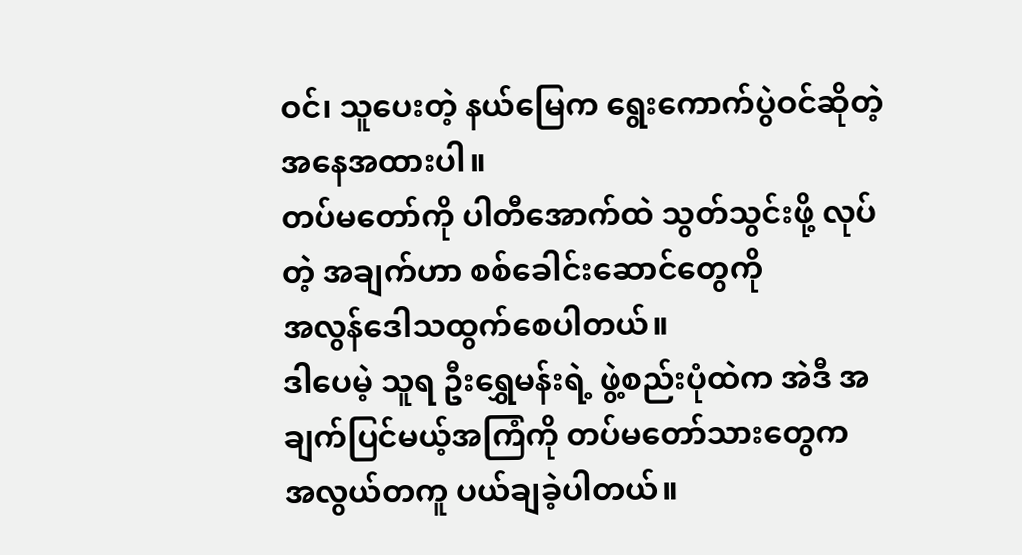ဝင်၊ သူပေးတဲ့ နယ်မြေက ရွေးကောက်ပွဲဝင်ဆိုတဲ့
အနေအထားပါ။
တပ်မတော်ကို ပါတီအောက်ထဲ သွတ်သွင်းဖို့ လုပ်တဲ့ အချက်ဟာ စစ်ခေါင်းဆောင်တွေကို
အလွန်ဒေါသထွက်စေပါတယ်။
ဒါပေမဲ့ သူရ ဦးရွှေမန်းရဲ့ ဖွဲ့စည်းပုံထဲက အဲဒီ အချက်ပြင်မယ့်အကြံကို တပ်မတော်သားတွေက
အလွယ်တကူ ပယ်ချခဲ့ပါတယ်။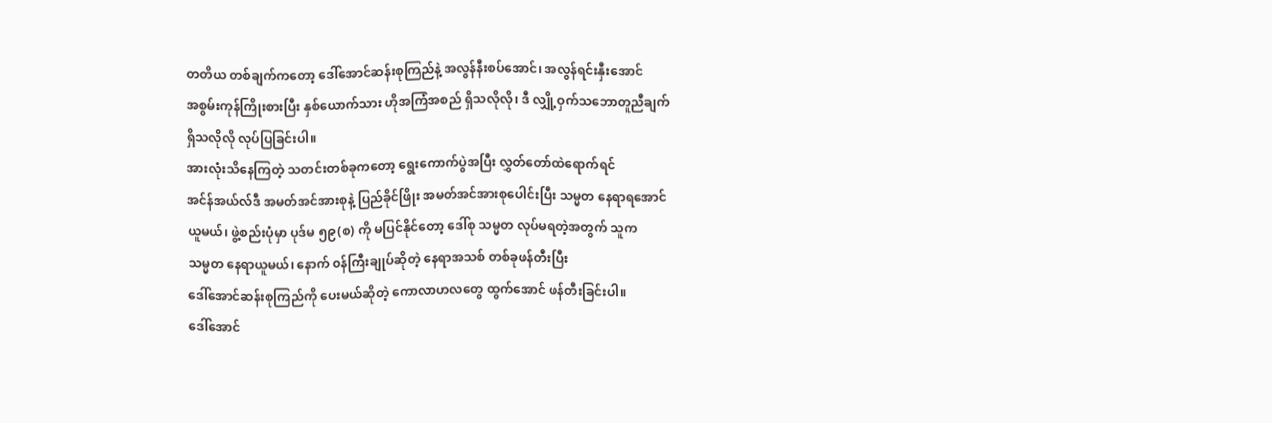တတိယ တစ်ချက်ကတော့ ဒေါ်အောင်ဆန်းစုကြည်နဲ့ အလွန်နီးစပ်အောင်၊ အလွန်ရင်းနှီးအောင်
အစွမ်းကုန်ကြိုးစားပြီး နှစ်ယောက်သား ဟိုအကြံအစည် ရှိသလိုလို၊ ဒီ လျှို့ဝှက်သဘောတူညီချက်
ရှိသလိုလို လုပ်ပြခြင်းပါ။
အားလုံးသိနေကြတဲ့ သတင်းတစ်ခုကတော့ ရွေးကောက်ပွဲအပြီး လွှတ်တော်ထဲရောက်ရင်
အင်န်အယ်လ်ဒီ အမတ်အင်အားစုနဲ့ ပြည်ခိုင်ဖြိုး အမတ်အင်အားစုပေါင်းပြီး သမ္မတ နေရာရအောင်
ယူမယ်၊ ဖွဲ့စည်းပုံမှာ ပုဒ်မ ၅၉(စ) ကို မပြင်နိုင်တော့ ဒေါ်စု သမ္မတ လုပ်မရတဲ့အတွက် သူက
သမ္မတ နေရာယူမယ်၊ နောက် ၀န်ကြီးချုပ်ဆိုတဲ့ နေရာအသစ် တစ်ခုဖန်တီးပြီး
ဒေါ်အောင်ဆန်းစုကြည်ကို ပေးမယ်ဆိုတဲ့ ကောလာဟလတွေ ထွက်အောင် ဖန်တီးခြင်းပါ။
ဒေါ်အောင်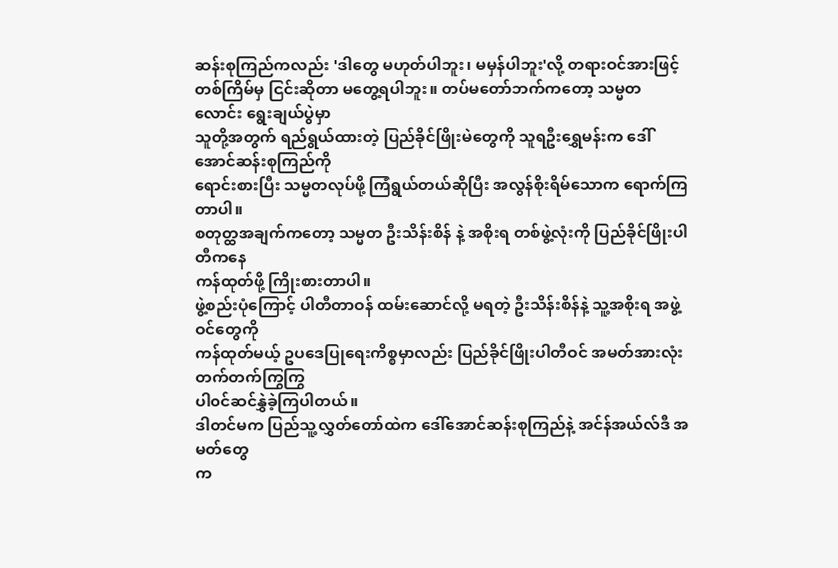ဆန်းစုကြည်ကလည်း 'ဒါတွေ မဟုတ်ပါဘူး၊ မမှန်ပါဘူး'လို့ တရားဝင်အားဖြင့်
တစ်ကြိမ်မှ ငြင်းဆိုတာ မတွေ့ရပါဘူး။ တပ်မတော်ဘက်ကတော့ သမ္မတလောင်း ရွေးချယ်ပွဲမှာ
သူတို့အတွက် ရည်ရွယ်ထားတဲ့ ပြည်ခိုင်ဖြိုးမဲတွေကို သူရဦးရွှေမန်းက ဒေါ်အောင်ဆန်းစုကြည်ကို
ရောင်းစားပြီး သမ္မတလုပ်ဖို့ ကြံရွယ်တယ်ဆိုပြီး အလွန်စိုးရိမ်သောက ရောက်ကြတာပါ။
စတုတ္ထအချက်ကတော့ သမ္မတ ဦးသိန်းစိန် နဲ့ အစိုးရ တစ်ဖွဲ့လုံးကို ပြည်ခိုင်ဖြိုးပါတီကနေ
ကန်ထုတ်ဖို့ ကြိုးစားတာပါ။
ဖွဲ့စည်းပုံကြောင့် ပါတီတာဝန် ထမ်းဆောင်လို့ မရတဲ့ ဦးသိန်းစိန်နဲ့ သူ့အစိုးရ အဖွဲ့ဝင်တွေကို
ကန်ထုတ်မယ့် ဥပဒေပြုရေးကိစ္စမှာလည်း ပြည်ခိုင်ဖြိုးပါတီဝင် အမတ်အားလုံး တက်တက်ကြွကြွ
ပါ၀င်ဆင်နွှဲခဲ့ကြပါတယ်။
ဒါတင်မက ပြည်သူ့လွှတ်တော်ထဲက ဒေါ်အောင်ဆန်းစုကြည်နဲ့ အင်န်အယ်လ်ဒီ အမတ်တွေ
က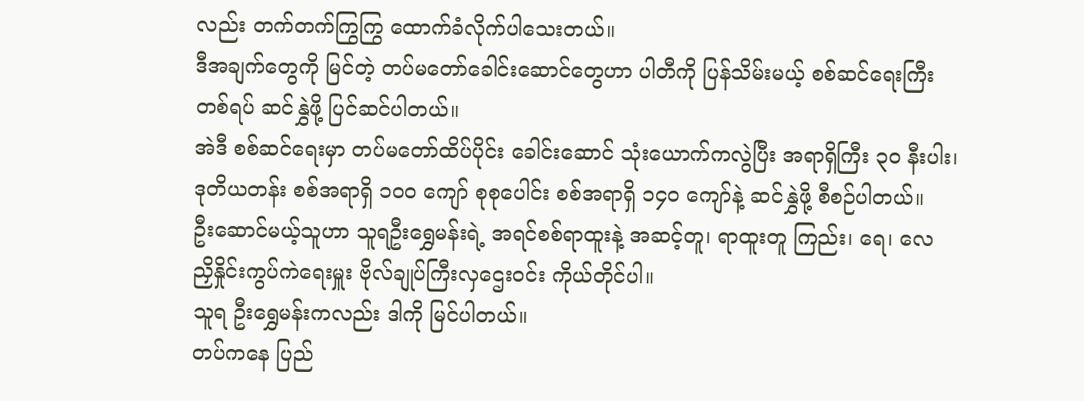လည်း တက်တက်ကြွကြွ ထောက်ခံလိုက်ပါသေးတယ်။
ဒီအချက်တွေကို မြင်တဲ့ တပ်မတော်ခေါင်းဆောင်တွေဟာ ပါတီကို ပြန်သိမ်းမယ့် စစ်ဆင်ရေးကြီး
တစ်ရပ် ဆင်နွှဲဖို့ ပြင်ဆင်ပါတယ်။
အဲဒီ စစ်ဆင်ရေးမှာ တပ်မတော်ထိပ်ပိုင်း ခေါင်းဆောင် သုံးယောက်ကလွဲပြီး အရာရှိကြီး ၃၀ နီးပါး၊
ဒုတိယတန်း စစ်အရာရှိ ၁၀၀ ကျော် စုစုပေါင်း စစ်အရာရှိ ၁၄၀ ကျော်နဲ့ ဆင်နွှဲဖို့ စီစဉ်ပါတယ်။
ဦးဆောင်မယ့်သူဟာ သူရဦးရွှေမန်းရဲ့ အရင်စစ်ရာထူးနဲ့ အဆင့်တူ၊ ရာထူးတူ ကြည်း၊ ရေ၊ လေ
ညှိနှိုင်းကွပ်ကဲရေးမှူး ဗိုလ်ချုပ်ကြီးလှဌေးဝင်း ကိုယ်တိုင်ပါ။
သူရ ဦးရွှေမန်းကလည်း ဒါကို မြင်ပါတယ်။
တပ်ကနေ ပြည်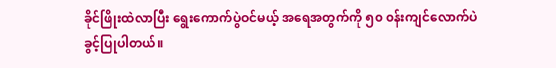ခိုင်ဖြိုးထဲလာပြီး ရွေးကောက်ပွဲဝင်မယ့် အရေအတွက်ကို ၅၀ ၀န်းကျင်လောက်ပဲ
ခွင့်ပြုပါတယ်။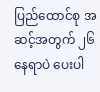ပြည်ထောင်စု အဆင့်အတွက် ၂၆ နေရာပဲ ပေးပါ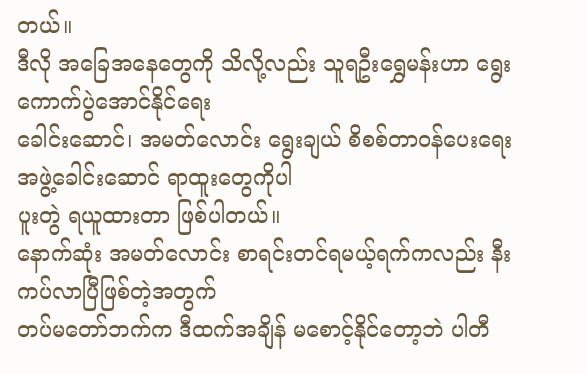တယ်။
ဒီလို အခြေအနေတွေကို သိလို့လည်း သူရဦးရွှေမန်းဟာ ရွေးကောက်ပွဲအောင်နိုင်ရေး
ခေါင်းဆောင်၊ အမတ်လောင်း ရွေးချယ် စိစစ်တာဝန်ပေးရေး အဖွဲ့ခေါင်းဆောင် ရာထူးတွေကိုပါ
ပူးတွဲ ရယူထားတာ ဖြစ်ပါတယ်။
နောက်ဆုံး အမတ်လောင်း စာရင်းတင်ရမယ့်ရက်ကလည်း နီးကပ်လာပြီဖြစ်တဲ့အတွက်
တပ်မတော်ဘက်က ဒီထက်အချိန် မစောင့်နိုင်တော့ဘဲ ပါတီ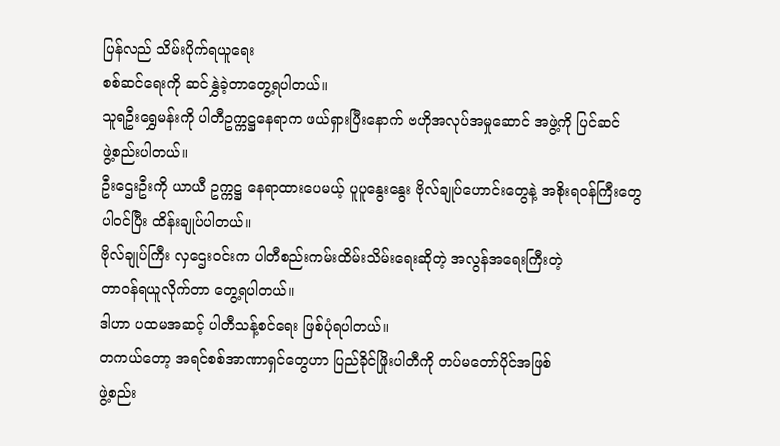ပြန်လည် သိမ်းပိုက်ရယူရေး
စစ်ဆင်ရေးကို ဆင်နွှဲခဲ့တာတွေ့ရပါတယ်။
သူရဦးရွှေမန်းကို ပါတီဥက္ကဋ္ဌနေရာက ဖယ်ရှားပြီးနောက် ဗဟိုအလုပ်အမှုဆောင် အဖွဲ့ကို ပြင်ဆင်
ဖွဲ့စည်းပါတယ်။
ဦးဌေးဦးကို ယာယီ ဥက္ကဋ္ဌ နေရာထားပေမယ့် ပူပူနွေးနွေး ဗိုလ်ချုပ်ဟောင်းတွေနဲ့ အစိုးရဝန်ကြီးတွေ
ပါ၀င်ပြီး ထိန်းချုပ်ပါတယ်။
ဗိုလ်ချုပ်ကြီး လှဌေးဝင်းက ပါတီစည်းကမ်းထိမ်းသိမ်းရေးဆိုတဲ့ အလွန်အရေးကြီးတဲ့
တာဝန်ရယူလိုက်တာ တွေ့ရပါတယ်။
ဒါဟာ ပထမအဆင့် ပါတီသန့်စင်ရေး ဖြစ်ပုံရပါတယ်။
တကယ်တော့ အရင်စစ်အာဏာရှင်တွေဟာ ပြည်ခိုင်ဖြိုးပါတီကို တပ်မတော်ပိုင်အဖြစ်
ဖွဲ့စည်း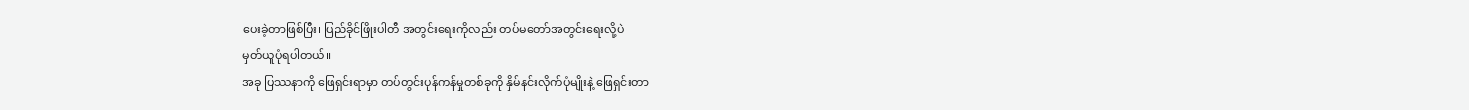ပေးခဲ့တာဖြစ်ပြီး၊ ပြည်ခိုင်ဖြိုးပါတီ အတွင်းရေးကိုလည်း တပ်မတော်အတွင်းရေးလို့ပဲ
မှတ်ယူပုံရပါတယ်။
အခု ပြဿနာကို ဖြေရှင်းရာမှာ တပ်တွင်းပုန်ကန်မှုတစ်ခုကို နှိမ်နင်းလိုက်ပုံမျိုးနဲ့ ဖြေရှင်းတာ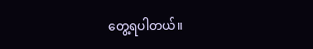တွေ့ရပါတယ်။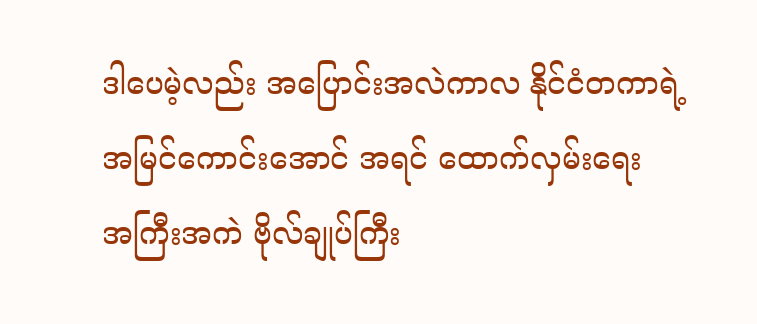ဒါပေမဲ့လည်း အပြောင်းအလဲကာလ နိုင်ငံတကာရဲ့ အမြင်ကောင်းအောင် အရင် ထောက်လှမ်းရေး
အကြီးအကဲ ဗိုလ်ချုပ်ကြီး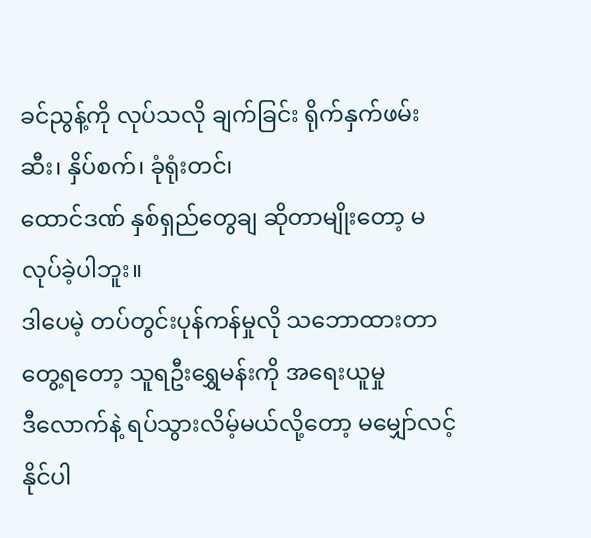ခင်ညွန့်ကို လုပ်သလို ချက်ခြင်း ရိုက်နှက်ဖမ်းဆီး၊ နှိပ်စက်၊ ခုံရုံးတင်၊
ထောင်ဒဏ် နှစ်ရှည်တွေချ ဆိုတာမျိုးတော့ မလုပ်ခဲ့ပါဘူး။
ဒါပေမဲ့ တပ်တွင်းပုန်ကန်မှုလို သဘောထားတာ တွေ့ရတော့ သူရဦးရွှေမန်းကို အရေးယူမှု
ဒီလောက်နဲ့ ရပ်သွားလိမ့်မယ်လို့တော့ မမျှော်လင့်နိုင်ပါ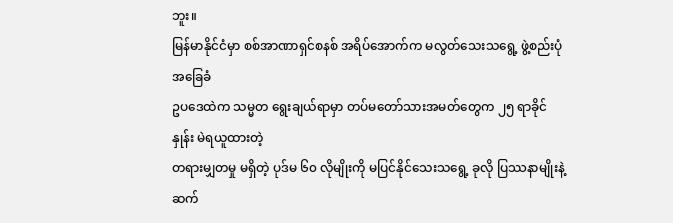ဘူး။
မြန်မာနိုင်ငံမှာ စစ်အာဏာရှင်စနစ် အရိပ်အောက်က မလွတ်သေးသရွေ့ ဖွဲ့စည်းပုံ အခြေခံ
ဥပဒေထဲက သမ္မတ ရွေးချယ်ရာမှာ တပ်မတော်သားအမတ်တွေက ၂၅ ရာခိုင်နှုန်း မဲရယူထားတဲ့
တရားမျှတမှု မရှိတဲ့ ပုဒ်မ ၆၀ လိုမျိုးကို မပြင်နိုင်သေးသရွေ့ ခုလို ပြဿနာမျိုးနဲ့ ဆက်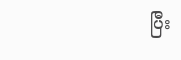ပြီး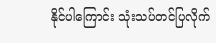နိုင်ပါကြောင်း သုံးသပ်တင်ပြလိုက်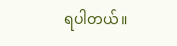ရပါတယ်။